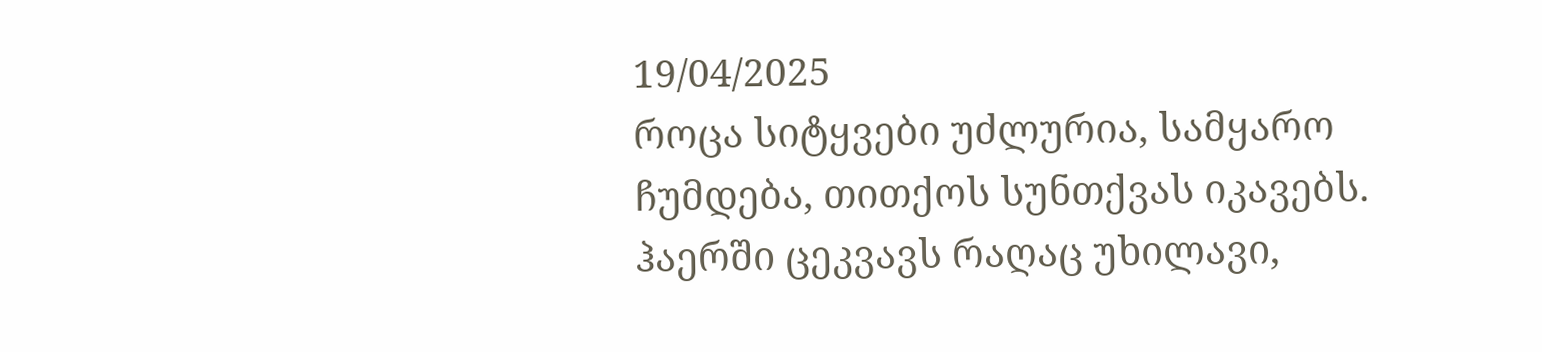19/04/2025
როცა სიტყვები უძლურია, სამყარო ჩუმდება, თითქოს სუნთქვას იკავებს. ჰაერში ცეკვავს რაღაც უხილავი,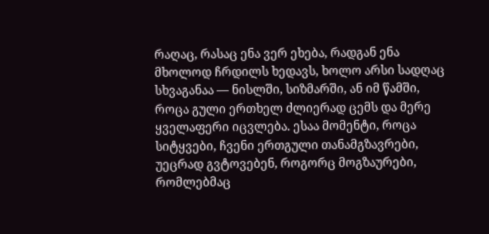რაღაც, რასაც ენა ვერ ეხება, რადგან ენა მხოლოდ ჩრდილს ხედავს, ხოლო არსი სადღაც სხვაგანაა — ნისლში, სიზმარში, ან იმ წამში, როცა გული ერთხელ ძლიერად ცემს და მერე ყველაფერი იცვლება. ესაა მომენტი, როცა სიტყვები, ჩვენი ერთგული თანამგზავრები, უეცრად გვტოვებენ, როგორც მოგზაურები, რომლებმაც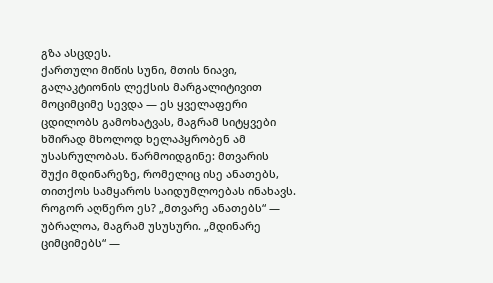გზა ასცდეს.
ქართული მიწის სუნი, მთის ნიავი, გალაკტიონის ლექსის მარგალიტივით მოციმციმე სევდა — ეს ყველაფერი ცდილობს გამოხატვას, მაგრამ სიტყვები ხშირად მხოლოდ ხელაპყრობენ ამ უსასრულობას. წარმოიდგინე: მთვარის შუქი მდინარეზე, რომელიც ისე ანათებს, თითქოს სამყაროს საიდუმლოებას ინახავს. როგორ აღწერო ეს? „მთვარე ანათებს“ — უბრალოა, მაგრამ უსუსური. „მდინარე ციმციმებს“ —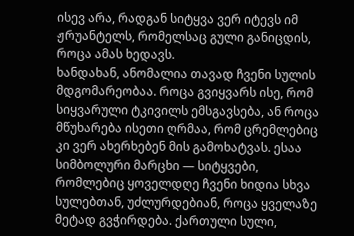ისევ არა, რადგან სიტყვა ვერ იტევს იმ ჟრუანტელს, რომელსაც გული განიცდის, როცა ამას ხედავს.
ხანდახან, ანომალია თავად ჩვენი სულის მდგომარეობაა. როცა გვიყვარს ისე, რომ სიყვარული ტკივილს ემსგავსება, ან როცა მწუხარება ისეთი ღრმაა, რომ ცრემლებიც კი ვერ ახერხებენ მის გამოხატვას. ესაა სიმბოლური მარცხი — სიტყვები, რომლებიც ყოველდღე ჩვენი ხიდია სხვა სულებთან, უძლურდებიან, როცა ყველაზე მეტად გვჭირდება. ქართული სული,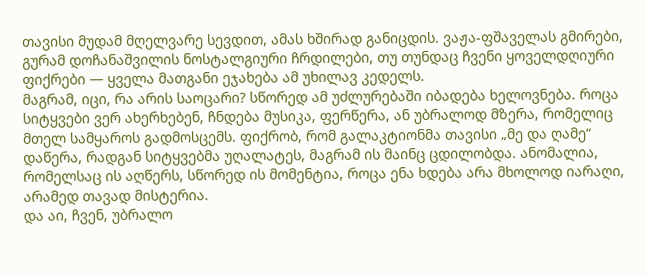თავისი მუდამ მღელვარე სევდით, ამას ხშირად განიცდის. ვაჟა-ფშაველას გმირები, გურამ დოჩანაშვილის ნოსტალგიური ჩრდილები, თუ თუნდაც ჩვენი ყოველდღიური ფიქრები — ყველა მათგანი ეჯახება ამ უხილავ კედელს.
მაგრამ, იცი, რა არის საოცარი? სწორედ ამ უძლურებაში იბადება ხელოვნება. როცა სიტყვები ვერ ახერხებენ, ჩნდება მუსიკა, ფერწერა, ან უბრალოდ მზერა, რომელიც მთელ სამყაროს გადმოსცემს. ფიქრობ, რომ გალაკტიონმა თავისი „მე და ღამე“ დაწერა, რადგან სიტყვებმა უღალატეს, მაგრამ ის მაინც ცდილობდა. ანომალია, რომელსაც ის აღწერს, სწორედ ის მომენტია, როცა ენა ხდება არა მხოლოდ იარაღი, არამედ თავად მისტერია.
და აი, ჩვენ, უბრალო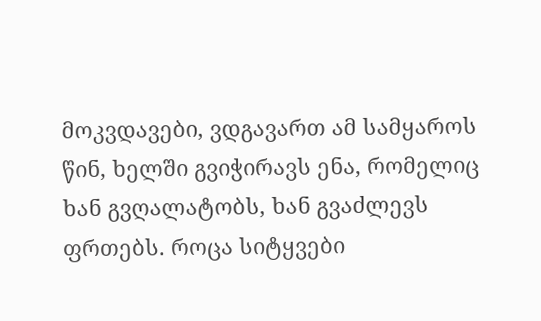მოკვდავები, ვდგავართ ამ სამყაროს წინ, ხელში გვიჭირავს ენა, რომელიც ხან გვღალატობს, ხან გვაძლევს ფრთებს. როცა სიტყვები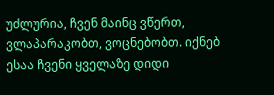უძლურია, ჩვენ მაინც ვწერთ, ვლაპარაკობთ, ვოცნებობთ. იქნებ ესაა ჩვენი ყველაზე დიდი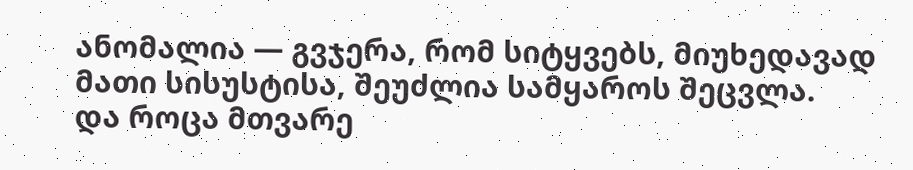ანომალია — გვჯერა, რომ სიტყვებს, მიუხედავად მათი სისუსტისა, შეუძლია სამყაროს შეცვლა.
და როცა მთვარე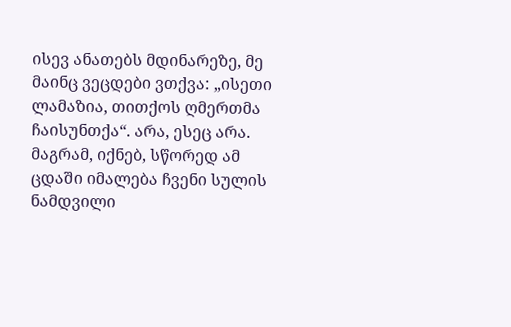ისევ ანათებს მდინარეზე, მე მაინც ვეცდები ვთქვა: „ისეთი ლამაზია, თითქოს ღმერთმა ჩაისუნთქა“. არა, ესეც არა. მაგრამ, იქნებ, სწორედ ამ ცდაში იმალება ჩვენი სულის ნამდვილი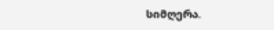სიმღერა.